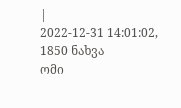|
2022-12-31 14:01:02, 1850 ნახვა
ომი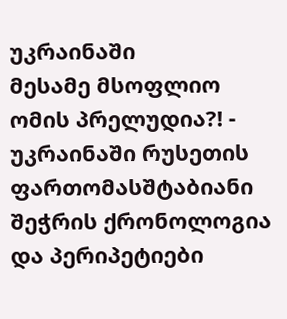უკრაინაში
მესამე მსოფლიო ომის პრელუდია?! - უკრაინაში რუსეთის ფართომასშტაბიანი შეჭრის ქრონოლოგია და პერიპეტიები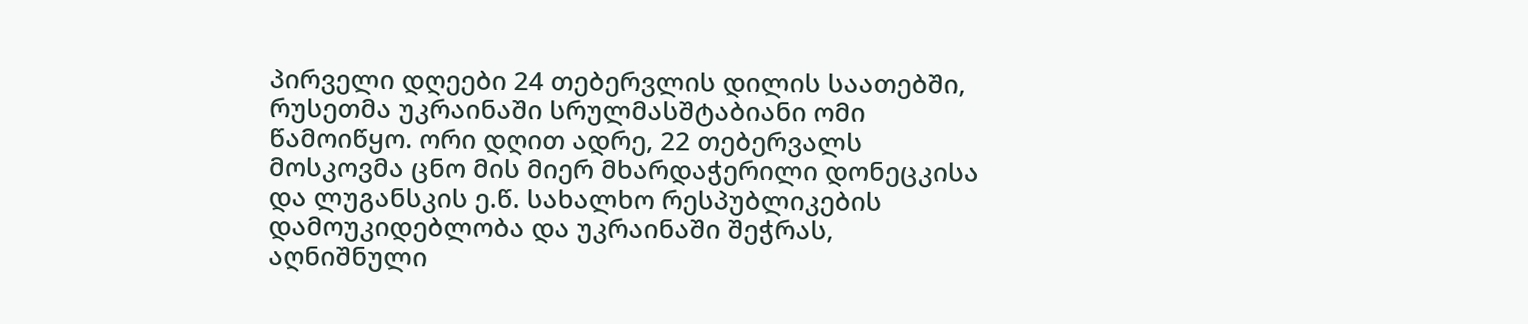პირველი დღეები 24 თებერვლის დილის საათებში, რუსეთმა უკრაინაში სრულმასშტაბიანი ომი წამოიწყო. ორი დღით ადრე, 22 თებერვალს მოსკოვმა ცნო მის მიერ მხარდაჭერილი დონეცკისა და ლუგანსკის ე.წ. სახალხო რესპუბლიკების დამოუკიდებლობა და უკრაინაში შეჭრას, აღნიშნული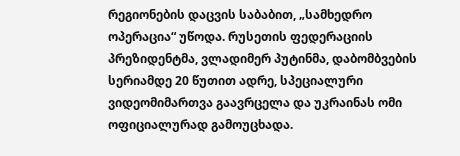რეგიონების დაცვის საბაბით, „სამხედრო ოპერაცია“ უწოდა. რუსეთის ფედერაციის პრეზიდენტმა, ვლადიმერ პუტინმა, დაბომბვების სერიამდე 20 წუთით ადრე, სპეციალური ვიდეომიმართვა გაავრცელა და უკრაინას ომი ოფიციალურად გამოუცხადა.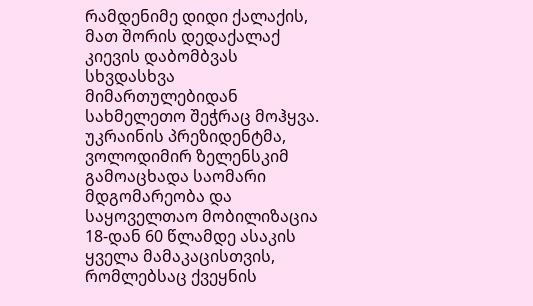რამდენიმე დიდი ქალაქის, მათ შორის დედაქალაქ კიევის დაბომბვას სხვდასხვა მიმართულებიდან სახმელეთო შეჭრაც მოჰყვა. უკრაინის პრეზიდენტმა, ვოლოდიმირ ზელენსკიმ გამოაცხადა საომარი მდგომარეობა და საყოველთაო მობილიზაცია 18-დან 60 წლამდე ასაკის ყველა მამაკაცისთვის, რომლებსაც ქვეყნის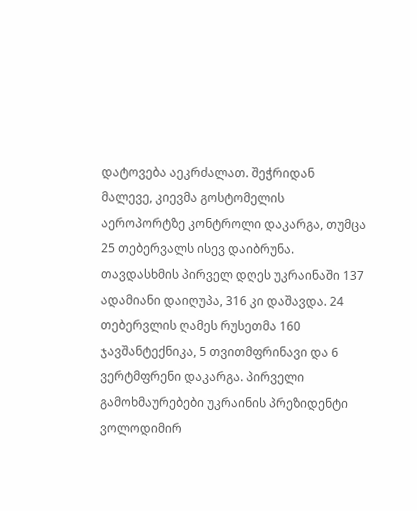დატოვება აეკრძალათ. შეჭრიდან მალევე, კიევმა გოსტომელის აეროპორტზე კონტროლი დაკარგა, თუმცა 25 თებერვალს ისევ დაიბრუნა. თავდასხმის პირველ დღეს უკრაინაში 137 ადამიანი დაიღუპა, 316 კი დაშავდა. 24 თებერვლის ღამეს რუსეთმა 160 ჯავშანტექნიკა, 5 თვითმფრინავი და 6 ვერტმფრენი დაკარგა. პირველი გამოხმაურებები უკრაინის პრეზიდენტი ვოლოდიმირ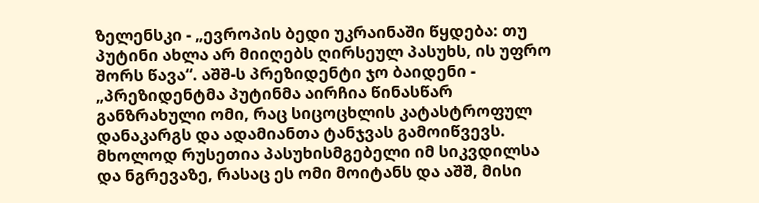ზელენსკი - „ევროპის ბედი უკრაინაში წყდება: თუ პუტინი ახლა არ მიიღებს ღირსეულ პასუხს, ის უფრო შორს წავა“. აშშ-ს პრეზიდენტი ჯო ბაიდენი - „პრეზიდენტმა პუტინმა აირჩია წინასწარ განზრახული ომი, რაც სიცოცხლის კატასტროფულ დანაკარგს და ადამიანთა ტანჯვას გამოიწვევს. მხოლოდ რუსეთია პასუხისმგებელი იმ სიკვდილსა და ნგრევაზე, რასაც ეს ომი მოიტანს და აშშ, მისი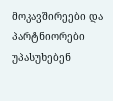მოკავშირეები და პარტნიორები უპასუხებენ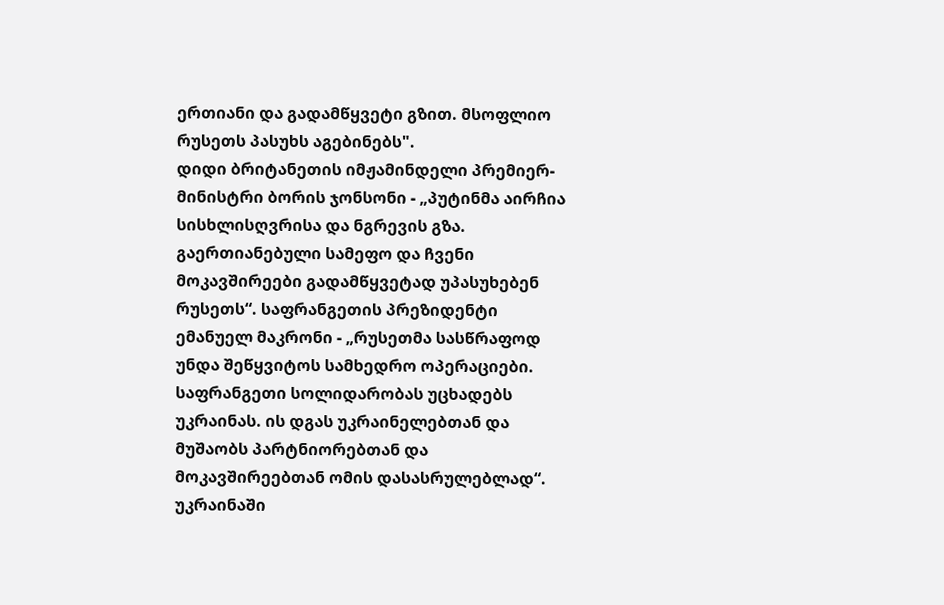ერთიანი და გადამწყვეტი გზით. მსოფლიო რუსეთს პასუხს აგებინებს".
დიდი ბრიტანეთის იმჟამინდელი პრემიერ-მინისტრი ბორის ჯონსონი - „პუტინმა აირჩია სისხლისღვრისა და ნგრევის გზა. გაერთიანებული სამეფო და ჩვენი მოკავშირეები გადამწყვეტად უპასუხებენ რუსეთს“. საფრანგეთის პრეზიდენტი ემანუელ მაკრონი - „რუსეთმა სასწრაფოდ უნდა შეწყვიტოს სამხედრო ოპერაციები. საფრანგეთი სოლიდარობას უცხადებს უკრაინას. ის დგას უკრაინელებთან და მუშაობს პარტნიორებთან და მოკავშირეებთან ომის დასასრულებლად“. უკრაინაში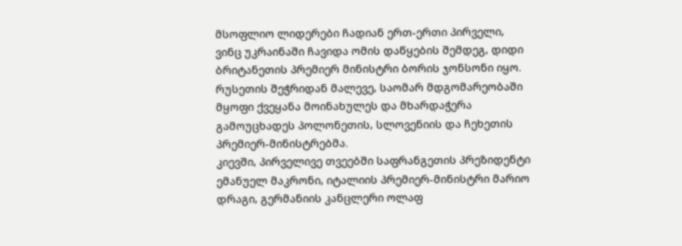მსოფლიო ლიდერები ჩადიან ერთ-ერთი პირველი, ვინც უკრაინაში ჩავიდა ომის დაწყების შემდეგ, დიდი ბრიტანეთის პრემიერ მინისტრი ბორის ჯონსონი იყო. რუსეთის შეჭრიდან მალევე, საომარ მდგომარეობაში მყოფი ქვეყანა მოინახულეს და მხარდაჭერა გამოუცხადეს პოლონეთის, სლოვენიის და ჩეხეთის პრემიერ-მინისტრებმა.
კიევში, პირველივე თვეებში საფრანგეთის პრეზიდენტი ემანუელ მაკრონი, იტალიის პრემიერ-მინისტრი მარიო დრაგი, გერმანიის კანცლერი ოლაფ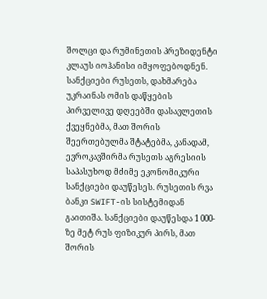შოლცი და რუმინეთის პრეზიდენტი კლაუს იოჰანისი იმყოფებოდნენ. სანქციები რუსეთს, დახმარება უკრაინას ომის დაწყების პირველივე დღეებში დასავლეთის ქვეყნებმა, მათ შორის შეერთებულმა შტატებმა, კანადამ, ევროკავშირმა რუსეთს აგრესიის საპასუხოდ მძიმე ეკონომიკური სანქციები დაუწესეს. რუსეთის რვა ბანკი SWIFT-ის სისტემიდან გაითიშა. სანქციები დაუწესდა 1 000-ზე მეტ რუს ფიზიკურ პირს, მათ შორის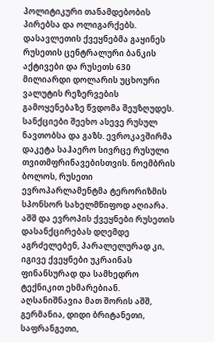პოლიტიკური თანამდებობის პირებსა და ოლიგარქებს. დასავლეთის ქვეყნებმა გაყინეს რუსეთის ცენტრალური ბანკის აქტივები და რუსეთს 630 მილიარდი დოლარის უცხოური ვალუტის რეზერვების გამოყენებაზე წვდომა შეუზღუდეს. სანქციები შეეხო ასევე რუსულ ნავთობსა და გაზს. ევროკავშირმა დაკეტა საჰაერო სივრცე რუსული თვითმფრინავებისთვის. ნოემბრის ბოლოს, რუსეთი ევროპარლამენტმა ტერორიზმის სპონსორ სახელმწიფოდ აღიარა.
აშშ და ევროპის ქვეყნები რუსეთის დასანქცირებას დღემდე აგრძელებენ, პარალელურად კი, იგივე ქვეყნები უკრაინას ფინანსურად და სამხედრო ტექნიკით ეხმარებიან. აღსანიშნავია მათ შორის აშშ, გერმანია, დიდი ბრიტანეთი, საფრანგეთი,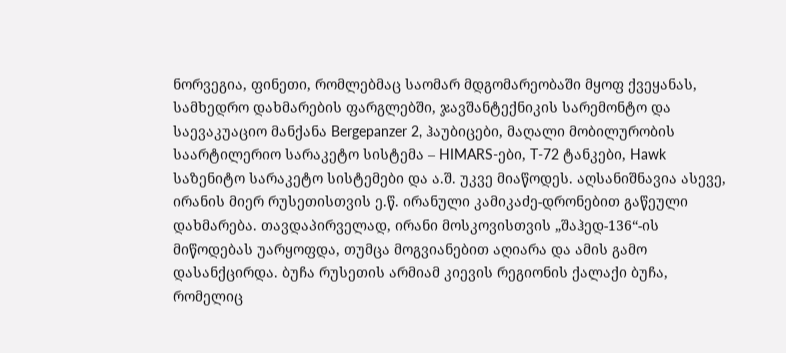ნორვეგია, ფინეთი, რომლებმაც საომარ მდგომარეობაში მყოფ ქვეყანას, სამხედრო დახმარების ფარგლებში, ჯავშანტექნიკის სარემონტო და საევაკუაციო მანქანა Bergepanzer 2, ჰაუბიცები, მაღალი მობილურობის საარტილერიო სარაკეტო სისტემა – HIMARS-ები, T-72 ტანკები, Hawk საზენიტო სარაკეტო სისტემები და ა.შ. უკვე მიაწოდეს. აღსანიშნავია ასევე, ირანის მიერ რუსეთისთვის ე.წ. ირანული კამიკაძე-დრონებით გაწეული დახმარება. თავდაპირველად, ირანი მოსკოვისთვის „შაჰედ-136“-ის მიწოდებას უარყოფდა, თუმცა მოგვიანებით აღიარა და ამის გამო დასანქცირდა. ბუჩა რუსეთის არმიამ კიევის რეგიონის ქალაქი ბუჩა, რომელიც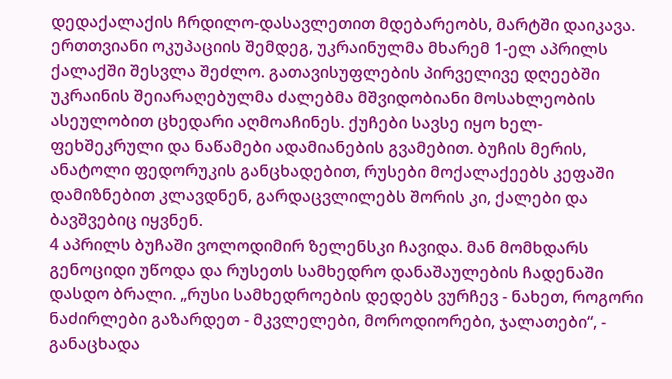დედაქალაქის ჩრდილო-დასავლეთით მდებარეობს, მარტში დაიკავა. ერთთვიანი ოკუპაციის შემდეგ, უკრაინულმა მხარემ 1-ელ აპრილს ქალაქში შესვლა შეძლო. გათავისუფლების პირველივე დღეებში უკრაინის შეიარაღებულმა ძალებმა მშვიდობიანი მოსახლეობის ასეულობით ცხედარი აღმოაჩინეს. ქუჩები სავსე იყო ხელ-ფეხშეკრული და ნაწამები ადამიანების გვამებით. ბუჩის მერის, ანატოლი ფედორუკის განცხადებით, რუსები მოქალაქეებს კეფაში დამიზნებით კლავდნენ, გარდაცვლილებს შორის კი, ქალები და ბავშვებიც იყვნენ.
4 აპრილს ბუჩაში ვოლოდიმირ ზელენსკი ჩავიდა. მან მომხდარს გენოციდი უწოდა და რუსეთს სამხედრო დანაშაულების ჩადენაში დასდო ბრალი. „რუსი სამხედროების დედებს ვურჩევ - ნახეთ, როგორი ნაძირლები გაზარდეთ - მკვლელები, მოროდიორები, ჯალათები“, - განაცხადა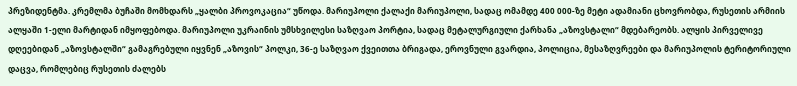პრეზიდენტმა. კრემლმა ბუჩაში მომხდარს „ყალბი პროვოკაცია“ უწოდა. მარიუპოლი ქალაქი მარიუპოლი, სადაც ომამდე 400 000-ზე მეტი ადამიანი ცხოვრობდა, რუსეთის არმიის ალყაში 1-ელი მარტიდან იმყოფებოდა. მარიუპოლი უკრაინის უმსხვილესი საზღვაო პორტია, სადაც მეტალურგიული ქარხანა „აზოვსტალი“ მდებარეობს. ალყის პირველივე დღეებიდან „აზოვსტალში“ გამაგრებული იყვნენ „აზოვის“ პოლკი, 36-ე საზღვაო ქვეითთა ბრიგადა, ეროვნული გვარდია, პოლიცია, მესაზღვრეები და მარიუპოლის ტერიტორიული დაცვა, რომლებიც რუსეთის ძალებს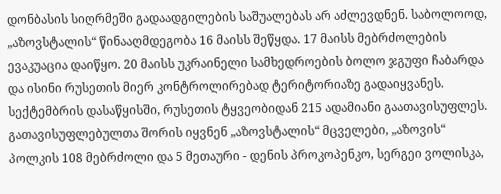დონბასის სიღრმეში გადაადგილების საშუალებას არ აძლევდნენ. საბოლოოდ, „აზოვსტალის“ წინააღმდეგობა 16 მაისს შეწყდა. 17 მაისს მებრძოლების ევაკუაცია დაიწყო. 20 მაისს უკრაინელი სამხედროების ბოლო ჯგუფი ჩაბარდა და ისინი რუსეთის მიერ კონტროლირებად ტერიტორიაზე გადაიყვანეს. სექტემბრის დასაწყისში, რუსეთის ტყვეობიდან 215 ადამიანი გაათავისუფლეს. გათავისუფლებულთა შორის იყვნენ „აზოვსტალის“ მცველები, „აზოვის“ პოლკის 108 მებრძოლი და 5 მეთაური - დენის პროკოპენკო, სერგეი ვოლისკა,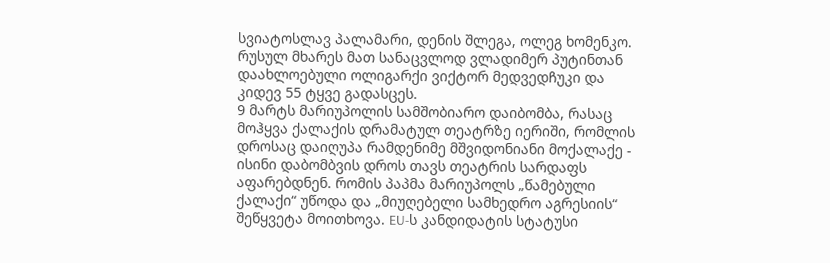სვიატოსლავ პალამარი, დენის შლეგა, ოლეგ ხომენკო. რუსულ მხარეს მათ სანაცვლოდ ვლადიმერ პუტინთან დაახლოებული ოლიგარქი ვიქტორ მედვედჩუკი და კიდევ 55 ტყვე გადასცეს.
9 მარტს მარიუპოლის სამშობიარო დაიბომბა, რასაც მოჰყვა ქალაქის დრამატულ თეატრზე იერიში, რომლის დროსაც დაიღუპა რამდენიმე მშვიდონიანი მოქალაქე - ისინი დაბომბვის დროს თავს თეატრის სარდაფს აფარებდნენ. რომის პაპმა მარიუპოლს „წამებული ქალაქი“ უწოდა და „მიუღებელი სამხედრო აგრესიის“ შეწყვეტა მოითხოვა. EU-ს კანდიდატის სტატუსი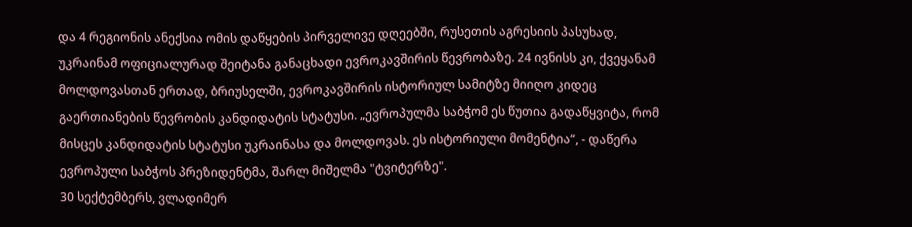და 4 რეგიონის ანექსია ომის დაწყების პირველივე დღეებში, რუსეთის აგრესიის პასუხად, უკრაინამ ოფიციალურად შეიტანა განაცხადი ევროკავშირის წევრობაზე. 24 ივნისს კი, ქვეყანამ მოლდოვასთან ერთად, ბრიუსელში, ევროკავშირის ისტორიულ სამიტზე მიიღო კიდეც გაერთიანების წევრობის კანდიდატის სტატუსი. „ევროპულმა საბჭომ ეს წუთია გადაწყვიტა, რომ მისცეს კანდიდატის სტატუსი უკრაინასა და მოლდოვას. ეს ისტორიული მომენტია“, - დაწერა ევროპული საბჭოს პრეზიდენტმა, შარლ მიშელმა "ტვიტერზე".
30 სექტემბერს, ვლადიმერ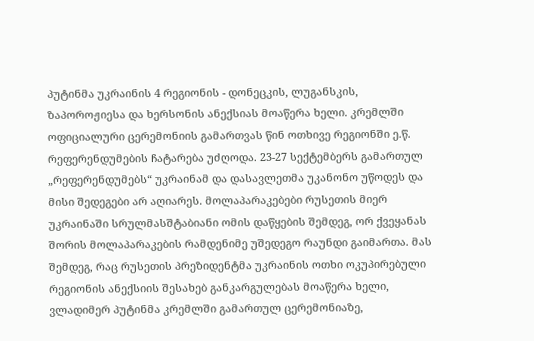პუტინმა უკრაინის 4 რეგიონის - დონეცკის, ლუგანსკის, ზაპოროჟიესა და ხერსონის ანექსიას მოაწერა ხელი. კრემლში ოფიციალური ცერემონიის გამართვას წინ ოთხივე რეგიონში ე.წ. რეფერენდუმების ჩატარება უძღოდა. 23-27 სექტემბერს გამართულ „რეფერენდუმებს“ უკრაინამ და დასავლეთმა უკანონო უწოდეს და მისი შედეგები არ აღიარეს. მოლაპარაკებები რუსეთის მიერ უკრაინაში სრულმასშტაბიანი ომის დაწყების შემდეგ, ორ ქვეყანას შორის მოლაპარაკების რამდენიმე უშედეგო რაუნდი გაიმართა. მას შემდეგ, რაც რუსეთის პრეზიდენტმა უკრაინის ოთხი ოკუპირებული რეგიონის ანექსიის შესახებ განკარგულებას მოაწერა ხელი, ვლადიმერ პუტინმა კრემლში გამართულ ცერემონიაზე,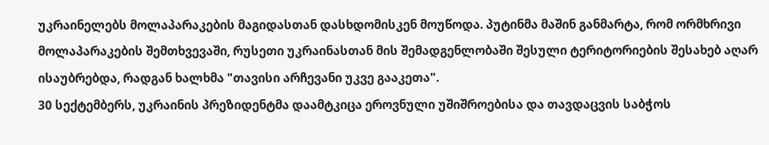უკრაინელებს მოლაპარაკების მაგიდასთან დასხდომისკენ მოუწოდა. პუტინმა მაშინ განმარტა, რომ ორმხრივი მოლაპარაკების შემთხვევაში, რუსეთი უკრაინასთან მის შემადგენლობაში შესული ტერიტორიების შესახებ აღარ ისაუბრებდა, რადგან ხალხმა "თავისი არჩევანი უკვე გააკეთა".
30 სექტემბერს, უკრაინის პრეზიდენტმა დაამტკიცა ეროვნული უშიშროებისა და თავდაცვის საბჭოს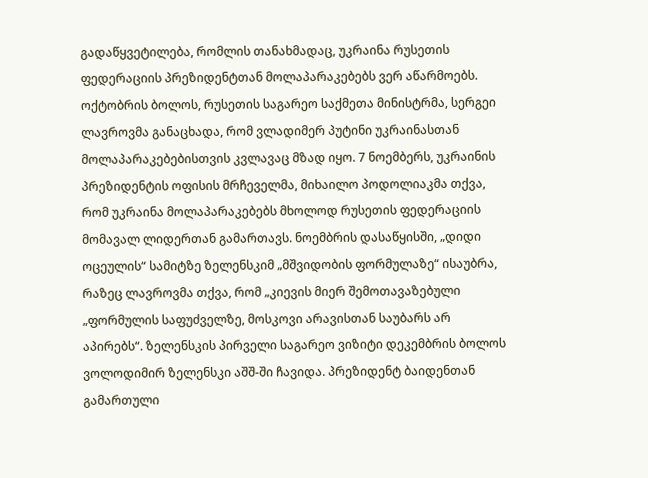გადაწყვეტილება, რომლის თანახმადაც, უკრაინა რუსეთის ფედერაციის პრეზიდენტთან მოლაპარაკებებს ვერ აწარმოებს. ოქტობრის ბოლოს, რუსეთის საგარეო საქმეთა მინისტრმა, სერგეი ლავროვმა განაცხადა, რომ ვლადიმერ პუტინი უკრაინასთან მოლაპარაკებებისთვის კვლავაც მზად იყო. 7 ნოემბერს, უკრაინის პრეზიდენტის ოფისის მრჩეველმა, მიხაილო პოდოლიაკმა თქვა, რომ უკრაინა მოლაპარაკებებს მხოლოდ რუსეთის ფედერაციის მომავალ ლიდერთან გამართავს. ნოემბრის დასაწყისში, „დიდი ოცეულის“ სამიტზე ზელენსკიმ „მშვიდობის ფორმულაზე“ ისაუბრა, რაზეც ლავროვმა თქვა, რომ „კიევის მიერ შემოთავაზებული „ფორმულის საფუძველზე, მოსკოვი არავისთან საუბარს არ აპირებს“. ზელენსკის პირველი საგარეო ვიზიტი დეკემბრის ბოლოს ვოლოდიმირ ზელენსკი აშშ-ში ჩავიდა. პრეზიდენტ ბაიდენთან გამართული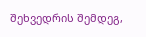შეხვედრის შემდეგ,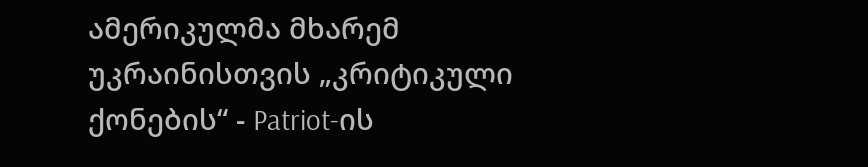ამერიკულმა მხარემ უკრაინისთვის „კრიტიკული ქონების“ - Patriot-ის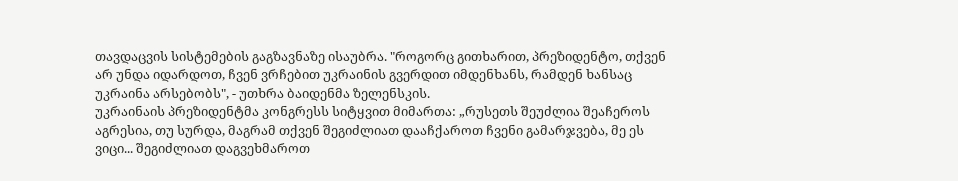თავდაცვის სისტემების გაგზავნაზე ისაუბრა. "როგორც გითხარით, პრეზიდენტო, თქვენ არ უნდა იდარდოთ, ჩვენ ვრჩებით უკრაინის გვერდით იმდენხანს, რამდენ ხანსაც უკრაინა არსებობს", - უთხრა ბაიდენმა ზელენსკის.
უკრაინაის პრეზიდენტმა კონგრესს სიტყვით მიმართა: „რუსეთს შეუძლია შეაჩეროს აგრესია, თუ სურდა, მაგრამ თქვენ შეგიძლიათ დააჩქაროთ ჩვენი გამარჯვება, მე ეს ვიცი... შეგიძლიათ დაგვეხმაროთ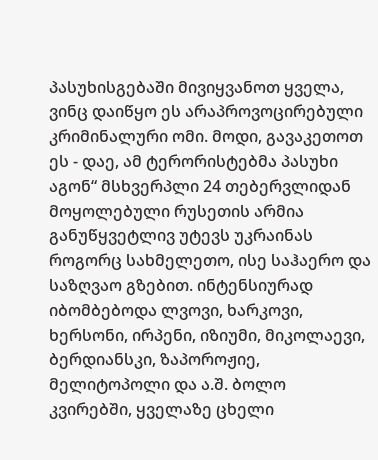პასუხისგებაში მივიყვანოთ ყველა, ვინც დაიწყო ეს არაპროვოცირებული კრიმინალური ომი. მოდი, გავაკეთოთ ეს - დაე, ამ ტერორისტებმა პასუხი აგონ“ მსხვერპლი 24 თებერვლიდან მოყოლებული რუსეთის არმია განუწყვეტლივ უტევს უკრაინას როგორც სახმელეთო, ისე საჰაერო და საზღვაო გზებით. ინტენსიურად იბომბებოდა ლვოვი, ხარკოვი, ხერსონი, ირპენი, იზიუმი, მიკოლაევი, ბერდიანსკი, ზაპოროჟიე, მელიტოპოლი და ა.შ. ბოლო კვირებში, ყველაზე ცხელი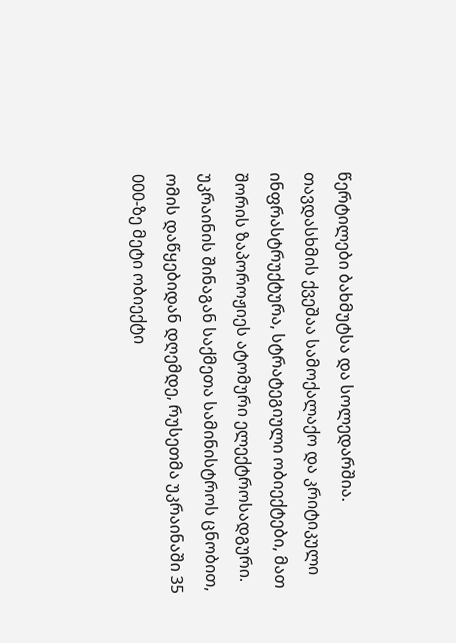წერტილები ბახმუტსა და სოლედარშია. თავდასხმის ქვეშაა სამოქალაქო და კრიტიკული ინფრასტრუქტურა, სტრატეგიული ობიექტები, მათ შორის ზაპოროჟიეს ატომური ელექტროსადგური. უკრაინის შინაგან საქმეთა სამინისტროს ცნობით, ომის დაწყებიდან დღემდე, რუსეთმა უკრაინაში 35 000-ზე მეტი ობიექტი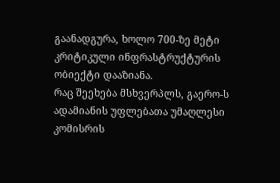გაანადგურა, ხოლო 700-ზე მეტი კრიტიკული ინფრასტრუქტურის ობიექტი დააზიანა.
რაც შეეხება მსხვერპლს, გაერო-ს ადამიანის უფლებათა უმაღლესი კომისრის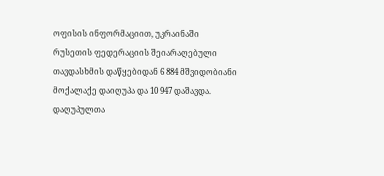ოფისის ინფორმაციით, უკრაინაში რუსეთის ფედერაციის შეიარაღებული თავდასხმის დაწყებიდან 6 884 მშვიდობიანი მოქალაქე დაიღუპა და 10 947 დაშავდა. დაღუპულთა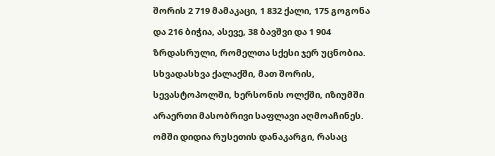შორის 2 719 მამაკაცი, 1 832 ქალი, 175 გოგონა და 216 ბიჭია, ასევე, 38 ბავშვი და 1 904 ზრდასრული, რომელთა სქესი ჯერ უცნობია. სხვადასხვა ქალაქში, მათ შორის, სევასტოპოლში, ხერსონის ოლქში, იზიუმში არაერთი მასობრივი საფლავი აღმოაჩინეს. ომში დიდია რუსეთის დანაკარგი, რასაც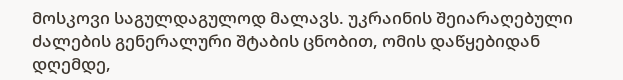მოსკოვი საგულდაგულოდ მალავს. უკრაინის შეიარაღებული ძალების გენერალური შტაბის ცნობით, ომის დაწყებიდან დღემდე,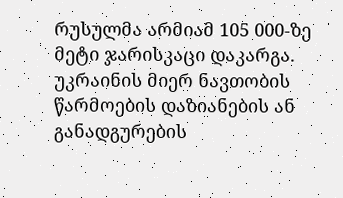რუსულმა არმიამ 105 000-ზე მეტი ჯარისკაცი დაკარგა.
უკრაინის მიერ ნავთობის წარმოების დაზიანების ან განადგურების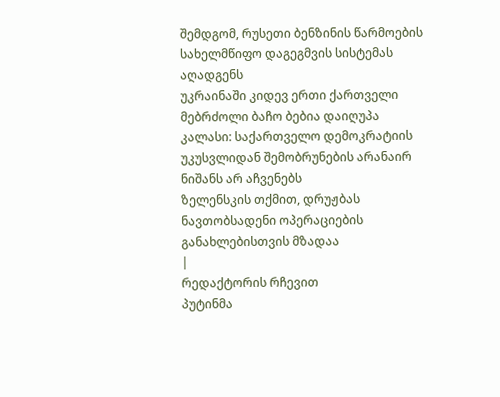შემდგომ, რუსეთი ბენზინის წარმოების სახელმწიფო დაგეგმვის სისტემას აღადგენს
უკრაინაში კიდევ ერთი ქართველი მებრძოლი ბაჩო ბებია დაიღუპა
კალასი: საქართველო დემოკრატიის უკუსვლიდან შემობრუნების არანაირ ნიშანს არ აჩვენებს
ზელენსკის თქმით, დრუჟბას ნავთობსადენი ოპერაციების განახლებისთვის მზადაა
|
რედაქტორის რჩევით
პუტინმა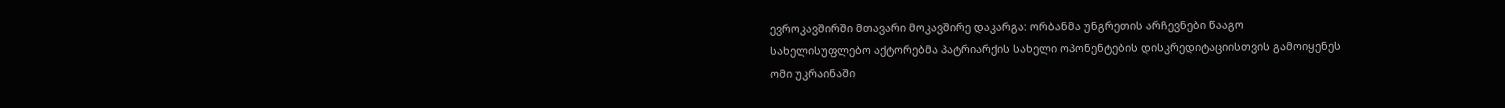ევროკავშირში მთავარი მოკავშირე დაკარგა: ორბანმა უნგრეთის არჩევნები წააგო
სახელისუფლებო აქტორებმა პატრიარქის სახელი ოპონენტების დისკრედიტაციისთვის გამოიყენეს
ომი უკრაინაში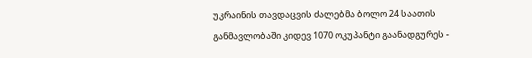უკრაინის თავდაცვის ძალებმა ბოლო 24 საათის განმავლობაში კიდევ 1070 ოკუპანტი გაანადგურეს -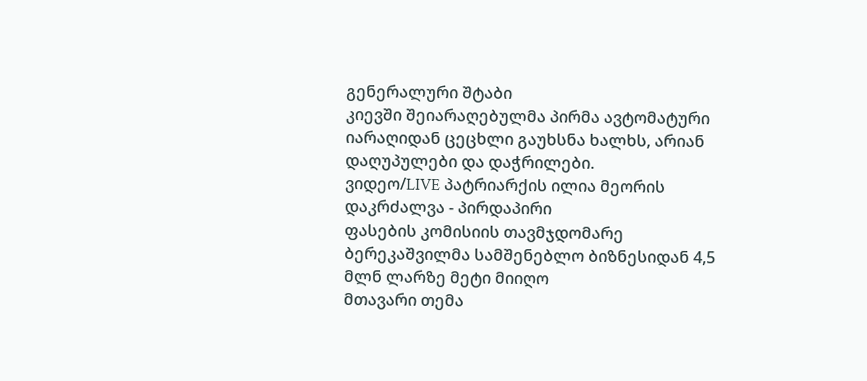გენერალური შტაბი
კიევში შეიარაღებულმა პირმა ავტომატური იარაღიდან ცეცხლი გაუხსნა ხალხს, არიან დაღუპულები და დაჭრილები.
ვიდეო/LIVE პატრიარქის ილია მეორის დაკრძალვა - პირდაპირი
ფასების კომისიის თავმჯდომარე ბერეკაშვილმა სამშენებლო ბიზნესიდან 4,5 მლნ ლარზე მეტი მიიღო
მთავარი თემა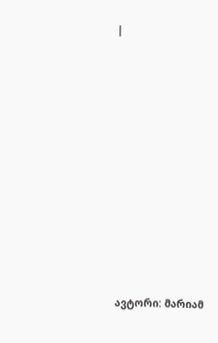|












ავტორი: მარიამ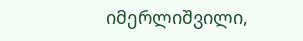იმერლიშვილი,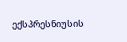ექსპრესნიუსის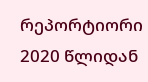რეპორტიორი 2020 წლიდან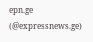epn.ge (@expressnews.ge)